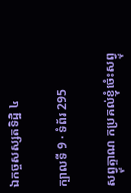ឯកច្ចសស្សតទិដ្ឋិ ៤

ក្បាលទី 9 · ទំព័រ 295

សព្វ្ទុត្ទាណ កប្រគល់ខ្ញុំចំេះសព្វ្ទុ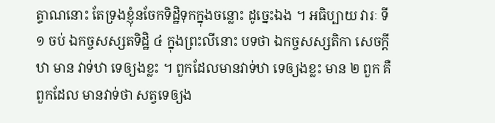ត្ទាណនោះ តែទ្រងខ្ញុំនចែកទិដ្ឋិទុកក្នុងចន្លោះ ដូច្នេះឯង ។ អធិប្បាយ វារៈ ទី ១ ចប់ ឯកច្ចសស្សតទិដ្ឋិ ៤ ក្នុងព្រះលីនោះ បទថា ឯកច្ចសស្សតិកា សេចក្តីឋា មាន វាទ់ឋា ទេឲ្យងខ្លះ ។ ពួកដែលមានវាទ់ឋា ទេឲ្យងខ្លះ មាន ២ ពួក គឺពួកដែល មានវាទ់ថា សត្វទេឲ្យង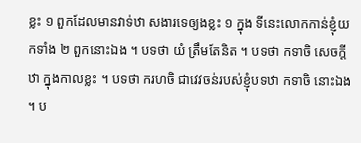ខ្លះ ១ ពួកដែលមានវាទ់ឋា សងារទេឲ្យងខ្លះ ១ ក្នុង ទីនេះលោកកាន់ខ្ញុំយកទាំង ២ ពួកនោះឯង ។ បទថា យំ ត្រឹមតែនិត ។ បទថា កទាចិ សេចក្តីឋា ក្នុងកាលខ្លះ ។ បទថា ករហចិ ជាវេវចន់របស់ខ្ញុំបទឋា កទាចិ នោះឯង ។ ប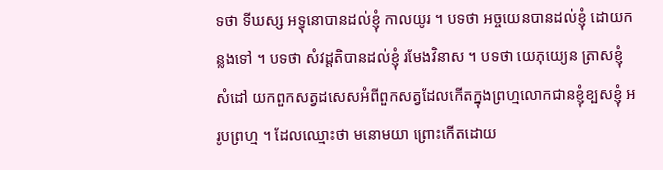ទថា ទីឃស្ស អទ្ធុនោបានដល់ខ្ញុំ កាលយូរ ។ បទថា អច្ចយេនបានដល់ខ្ញុំ ដោយកន្លងទៅ ។ បទថា សំវដ្តតិបានដល់ខ្ញុំ រមែងវិនាស ។ បទថា យេភុយ្យេន ត្រាសខ្ញុំសំដៅ យកពួកសត្វដសេសអំពីពួកសត្វដែលកើតក្នុងព្រហ្មលោកជានខ្ញុំខ្បសខ្ញុំ អរូបព្រហ្ម ។ ដែលឈ្មោះថា មនោមយា ព្រោះកើតដោយ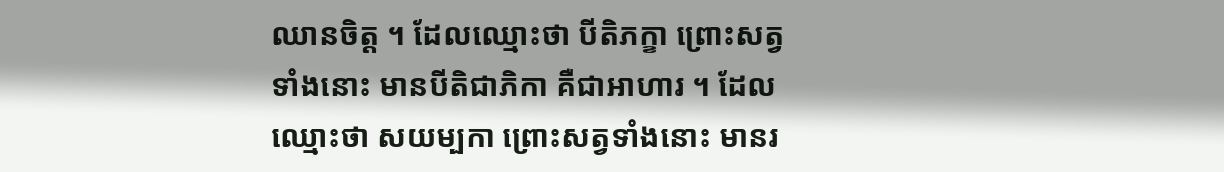ឈានចិត្ត ។ ដែលឈ្មោះថា បីតិភក្ខា ព្រោះសត្វទាំងនោះ មានបីតិជាភិកា គឺជាអាហារ ។ ដែលឈ្មោះថា សយម្បកា ព្រោះសត្វទាំងនោះ មានរ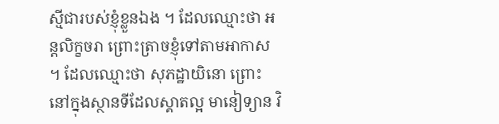ស្មីជារបស់ខ្ញុំខ្លួនឯង ។ ដែលឈ្មោះថា អន្តលិក្ខចរា ព្រោះត្រាចខ្ញុំទៅតាមអាកាស ។ ដែលឈ្មោះថា សុភដ្ឋាយិនោ ព្រោះនៅក្នុងស្ថានទីដែលស្គាតល្អ មានៀទ្យាន វិ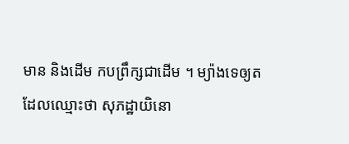មាន និងដើម កបព្រឹក្សជាដើម ។ ម្យ៉ាងទេឲ្យត ដែលឈ្មោះថា សុភដ្ឋាយិនោ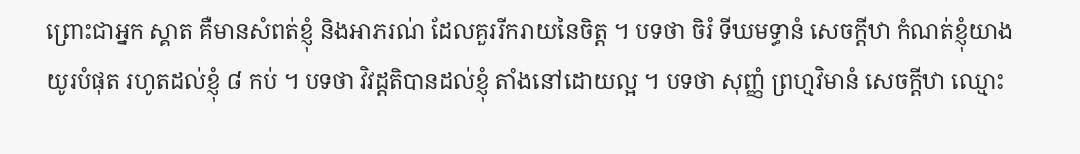ព្រោះជាអ្នក ស្គាត គឺមានសំពត់ខ្ញុំ និងអាភរណ់ ដែលគួររីករាយនៃចិត្ត ។ បទថា ចិរំ ទីឃមទ្ធានំ សេចក្តីឋា កំណត់ខ្ញុំយាងយូរបំផុត រហូតដល់ខ្ញុំ ៨ កប់ ។ បទថា វិវដ្តតិបានដល់ខ្ញុំ តាំងនៅដោយល្អ ។ បទថា សុញ្ញំ ព្រហ្មវិមានំ សេចក្តីឋា ឈ្មោះ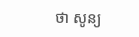ថា សូន្យ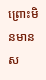ព្រោះមិនមានស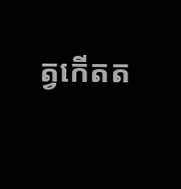ត្វកើតត